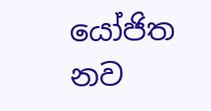යෝජිත නව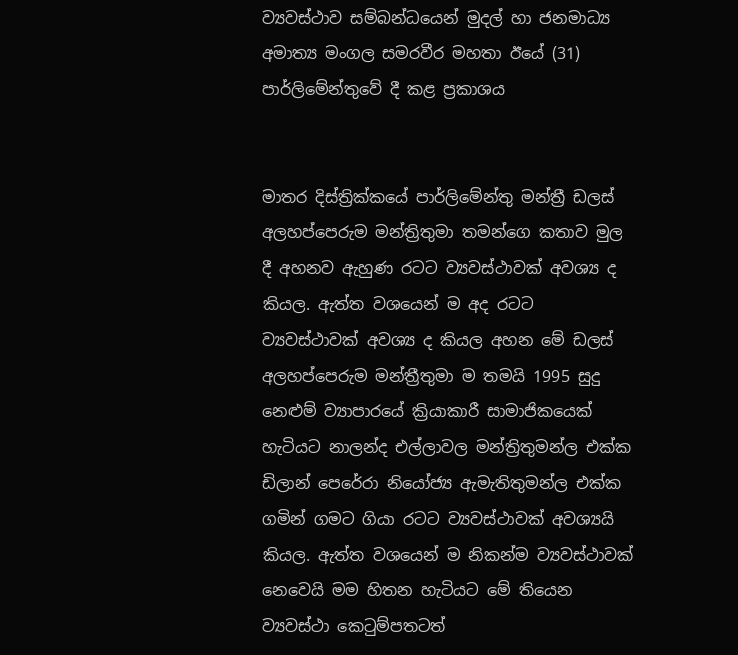ව්‍යවස්ථාව සම්බන්ධයෙන් මුදල් හා ජනමාධ්‍ය අමාත්‍ය මංගල සමරවීර මහතා ඊයේ (31) පාර්ලිමේන්තුවේ දී කළ ප්‍රකාශය


මාතර දිස්ත්‍රික්කයේ පාර්ලිමේන්තු මන්ත්‍රී ඩලස් අලහප්පෙරුම මන්ත්‍රිතුමා තමන්ගෙ කතාව මුල දී අහනව ඇහුණ රටට ව්‍යවස්ථාවක් අවශ්‍ය ද කියල. ඇත්ත වශයෙන් ම අද රටට ව්‍යවස්ථාවක් අවශ්‍ය ද කියල අහන මේ ඩලස් අලහප්පෙරුම මන්ත්‍රීතුමා ම තමයි 1995 සුදු නෙළුම් ව්‍යාපාරයේ ක්‍රියාකාරී සාමාජිකයෙක් හැටියට නාලන්ද එල්ලාවල මන්ත්‍රිතුමන්ල එක්ක ඩිලාන් පෙරේරා නියෝජ්‍ය ඇමැතිතුමන්ල එක්ක ගමින් ගමට ගියා රටට ව්‍යවස්ථාවක් අවශ්‍යයි කියල. ඇත්ත වශයෙන් ම නිකන්ම ව්‍යවස්ථාවක් නෙවෙයි මම හිතන හැටියට මේ තියෙන ව්‍යවස්ථා කෙටුම්පතටත්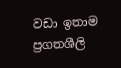වඩා ඉතාම ප්‍රගතශීලි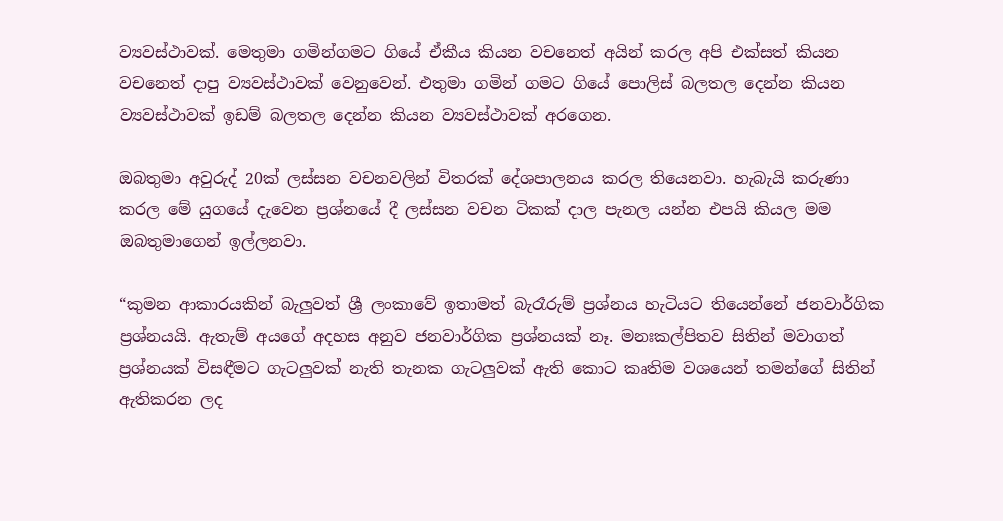ව්‍යවස්ථාවක්. මෙතුමා ගමින්ගමට ගියේ ඒකීය කියන වචනෙත් අයින් කරල අපි එක්සත් කියන වචනෙත් දාපු ව්‍යවස්ථාවක් වෙනුවෙන්. එතුමා ගමින් ගමට ගියේ පොලිස් බලතල දෙන්න කියන ව්‍යවස්ථාවක් ඉඩම් බලතල දෙන්න කියන ව්‍යවස්ථාවක් අරගෙන.

ඔබතුමා අවුරුද් 20ක් ලස්සන වචනවලින් විතරක් දේශපාලනය කරල තියෙනවා. හැබැයි කරුණා කරල මේ යුගයේ දැවෙන ප්‍රශ්නයේ දී ලස්සන වචන ටිකක් දාල පැනල යන්න එපයි කියල මම ඔබතුමාගෙන් ඉල්ලනවා.

“කුමන ආකාරයකින් බැලුවත් ශ්‍රී ලංකාවේ ඉතාමත් බැරෑරුම් ප්‍රශ්නය හැටියට තියෙන්නේ ජනවාර්ගික ප්‍රශ්නයයි. ඇතැම් අයගේ අදහස අනුව ජනවාර්ගික ප්‍රශ්නයක් නෑ. මනඃකල්පිතව සිතින් මවාගත් ප්‍රශ්නයක් විසඳීමට ගැටලුවක් නැති තැනක ගැටලුවක් ඇති කොට කෘතිම වශයෙන් තමන්ගේ සිතින් ඇතිකරන ලද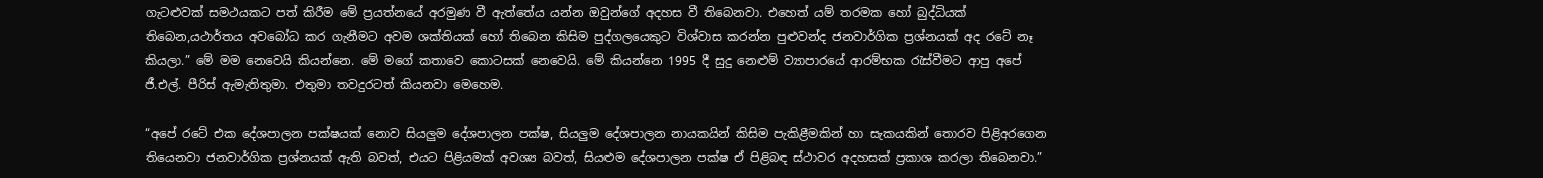ගැටළුවක් සමථයකට පත් කිරීම මේ ප්‍රයත්නයේ අරමුණ වී ඇත්තේය යන්න ඔවුන්ගේ අදහස වී තිබෙනවා. එහෙත් යම් තරමක හෝ බුද්ධියක් තිබෙන,යථාර්තය අවබෝධ කර ගැනීමට අවම ශක්තියක් හෝ තිබෙන කිසිම පුද්ගලයෙකුට විශ්වාස කරන්න පුළුවන්ද ජනවාර්ගික ප්‍රශ්නයක් අද රටේ නෑ කියලා.” මේ මම නෙවෙයි කියන්නෙ. මේ මගේ කතාවෙ කොටසක් නෙවෙයි. මේ කියන්නෙ 1995 දී සුදු නෙළුම් ව්‍යාපාරයේ ආරම්භක රැස්වීමට ආපු අපේ ජී.එල්. පීරිස් ඇමැතිතුමා. එතුමා තවදුරටත් කියනවා මෙහෙම.

“අපේ රටේ එක දේශපාලන පක්ෂයක් නොව සියලුම දේශපාලන පක්ෂ, සියලුම දේශපාලන නායකයින් කිසිම පැකිළීමකින් හා සැකයකින් තොරව පිළිඅරගෙන තියෙනවා ජනවාර්ගික ප්‍රශ්නයක් ඇති බවත්, එයට පිළියමක් අවශ්‍ය බවත්, සියළුම දේශපාලන පක්ෂ ඒ පිළිබඳ ස්ථාවර අදහසක් ප්‍රකාශ කරලා තිබෙනවා.”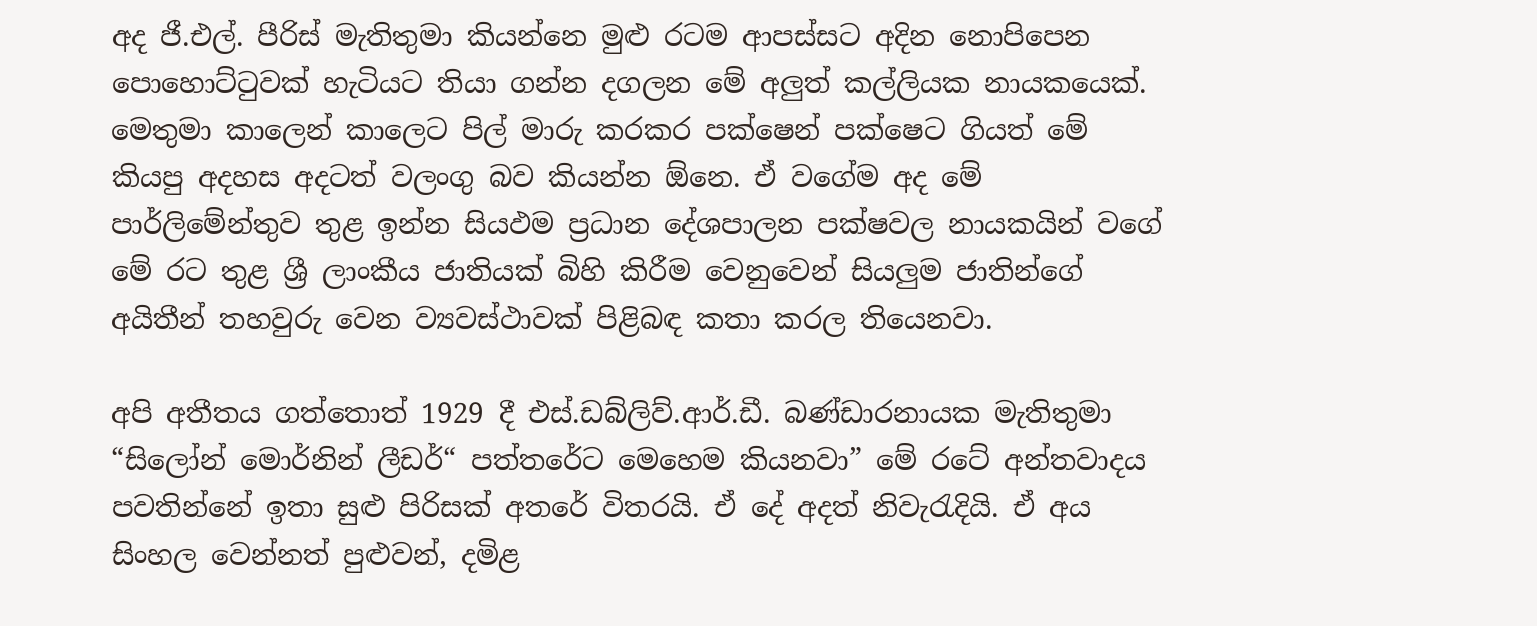අද ජී.එල්. පීරිස් මැතිතුමා කියන්නෙ මුළු රටම ආපස්සට අදින නොපිපෙන පොහොට්ටුවක් හැටියට තියා ගන්න දගලන මේ අලුත් කල්ලියක නායකයෙක්. මෙතුමා කාලෙන් කාලෙට පිල් මාරු කරකර පක්ෂෙන් පක්ෂෙට ගියත් මේ කියපු අදහස අදටත් වලංගු බව කියන්න ඕනෙ. ඒ වගේම අද මේ පාර්ලිමේන්තුව තුළ ඉන්න සියඵම ප්‍රධාන දේශපාලන පක්ෂවල නායකයින් වගේ මේ රට තුළ ශ්‍රී ලාංකීය ජාතියක් බිහි කිරීම වෙනුවෙන් සියලුම ජාතින්ගේ අයිතීන් තහවුරු වෙන ව්‍යවස්ථාවක් පිළිබඳ කතා කරල තියෙනවා.

අපි අතීතය ගත්තොත් 1929 දී එස්.ඩබ්ලිව්.ආර්.ඩී. බණ්ඩාරනායක මැතිතුමා “සිලෝන් මොර්නින් ලීඩර්“ පත්තරේට මෙහෙම කියනවා” මේ රටේ අන්තවාදය පවතින්නේ ඉතා සුළු පිරිසක් අතරේ විතරයි. ඒ දේ අදත් නිවැරැදියි. ඒ අය සිංහල වෙන්නත් පුළුවන්, දමිළ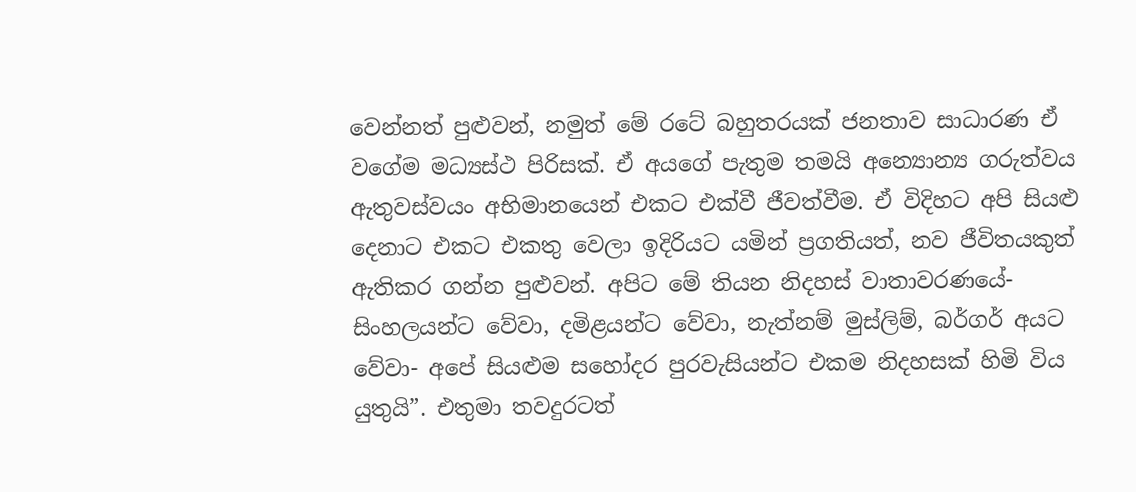වෙන්නත් පුළුවන්, නමුත් මේ රටේ බහුතරයක් ජනතාව සාධාරණ ඒ වගේම මධ්‍යස්ථ පිරිසක්. ඒ අයගේ පැතුම තමයි අන්‍යොන්‍ය ගරුත්වය ඇතුවස්වයං අභිමානයෙන් එකට එක්වී ජීවත්වීම. ඒ විදිහට අපි සියළු දෙනාට එකට එකතු වෙලා ඉදිරියට යමින් ප්‍රගතියත්, නව ජීවිතයකුත් ඇතිකර ගන්න පුළුවන්. අපිට මේ තියන නිදහස් වාතාවරණයේ- සිංහලයන්ට වේවා, දමිළයන්ට වේවා, නැත්නම් මුස්ලිම්, බර්ගර් අයට වේවා- අපේ සියළුම සහෝදර පුරවැසියන්ට එකම නිදහසක් හිමි විය යුතුයි”. එතුමා තවදුරටත්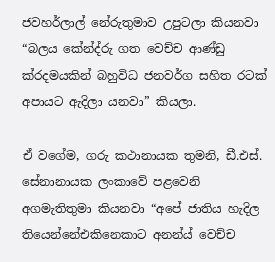ජවහර්ලාල් නේරුතුමාව උපුටලා කියනවා “බලය කේන්ද්රු ගත වෙච්ච ආණ්ඩු ක්රදමයකින් බහුවිධ ජනවර්ග සහිත රටක් අපායට ඇදිලා යනවා” කියලා.

ඒ වගේම, ගරු කථානායක තුමනි, ඩී.එස්. සේනානායක ලංකාවේ පළවෙනි අගමැතිතුමා කියනවා “අපේ ජාතිය හැදිල තියෙන්නේඑකිනෙකාට අනන්ය් වෙච්ච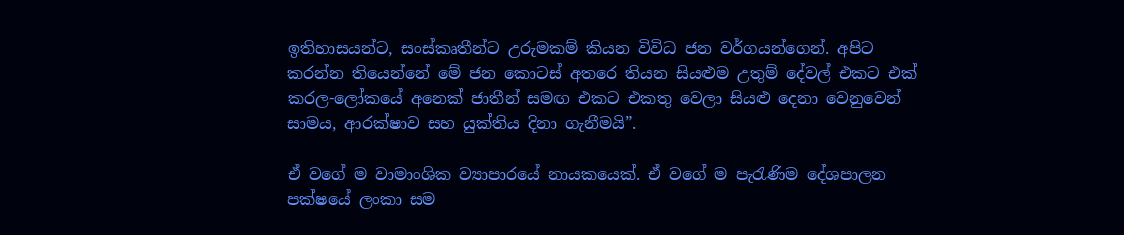ඉතිහාසයන්ට, සංස්කෘතීන්ට උරුමකම් කියන විවිධ ජන වර්ගයන්ගෙන්. අපිට කරන්න තියෙන්නේ මේ ජන කොටස් අතරෙ තියන සියළුම උතුම් දේවල් එකට එක් කරල-ලෝකයේ අනෙක් ජාතීන් සමඟ එකට එකතු වෙලා සියළු දෙනා වෙනුවෙන් සාමය, ආරක්ෂාව සහ යුක්තිය දිනා ගැනීමයි”.

ඒ වගේ ම වාමාංශික ව්‍යාපාරයේ නායකයෙක්. ඒ වගේ ම පැරැණිම දේශපාලන පක්ෂයේ ලංකා සම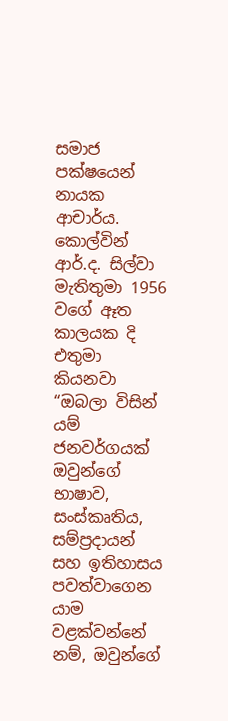සමාජ පක්ෂයෙන් නායක ආචාර්ය. කොල්වින් ආර්.ද. සිල්වා මැතිතුමා 1956 වගේ ඈත කාලයක දි එතුමා කියනවා “ඔබලා විසින් යම් ජනවර්ගයක් ඔවුන්ගේ භාෂාව, සංස්කෘතිය, සම්ප්‍රදායන් සහ ඉතිහාසය පවත්වාගෙන යාම වළක්වන්නේ නම්, ඔවුන්ගේ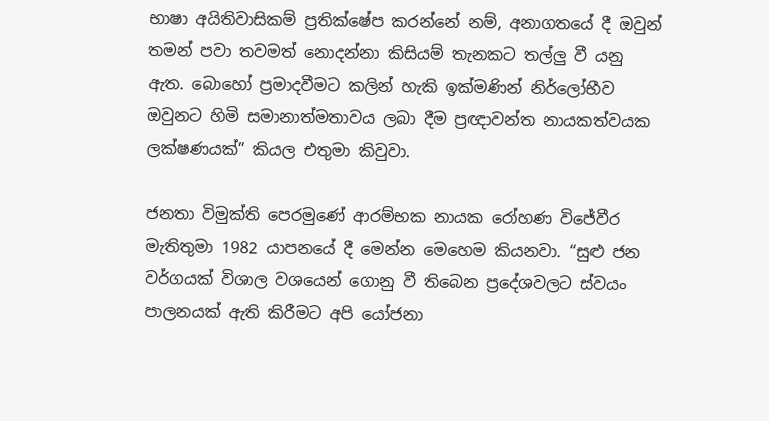භාෂා අයිතිවාසිකම් ප්‍රතික්ෂේප කරන්නේ නම්, අනාගතයේ දී ඔවුන් තමන් පවා තවමත් නොදන්නා කිසියම් තැනකට තල්ලු වී යනු ඇත. බොහෝ ප්‍රමාදවීමට කලින් හැකි ඉක්මණින් නිර්ලෝභීව ඔවුනට හිමි සමානාත්මතාවය ලබා දීම ප්‍රඥාවන්ත නායකත්වයක ලක්ෂණයක්” කියල එතුමා කිවුවා.

ජනතා විමුක්ති පෙරමුණේ ආරම්භක නායක රෝහණ විජේවීර මැතිතුමා 1982 යාපනයේ දී මෙන්න මෙහෙම කියනවා. “සුළු ජන වර්ගයක් විශාල වශයෙන් ගොනු වී තිබෙන ප්‍රදේශවලට ස්වයං පාලනයක් ඇති කිරීමට අපි යෝජනා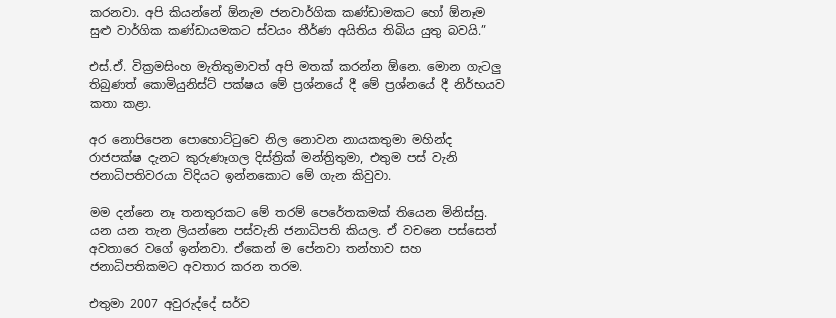කරනවා. අපි කියන්නේ ඕනැම ජනවාර්ගික කණ්ඩාමකට හෝ ඕනෑම සුළු වාර්ගික කණ්ඩායමකට ස්වයං තීර්ණ අයිතිය තිබිය යුතු බවයි.”

එස්.ඒ. වික්‍රමසිංහ මැතිතුමාවත් අපි මතක් කරන්න ඕනෙ. මොන ගැටලු තිබුණත් කොමියුනිස්ට් පක්ෂය මේ ප්‍රශ්නයේ දී මේ ප්‍රශ්නයේ දී නිර්භයව කතා කළා.

අර නොපිපෙන පොහොට්ටුවෙ නිල නොවන නායකතුමා මහින්ද රාජපක්ෂ දැනට කුරුණෑගල දිස්ත්‍රික් මන්ත්‍රිතුමා, එතුම පස් වැනි ජනාධිපතිවරයා විදියට ඉන්නකොට මේ ගැන කිවුවා.

මම දන්නෙ නෑ තනතුරකට මේ තරම් පෙරේතකමක් තියෙන මිනිස්සු. යන යන තැන ලියන්නෙ පස්වැනි ජනාධිපති කියල. ඒ වචනෙ පස්සෙත් අවතාරෙ වගේ ඉන්නවා. ඒකෙන් ම පේනවා තන්හාව සහ ජනාධිපතිකමට අවතාර කරන තරම.

එතුමා 2007 අවුරුද්දේ සර්ව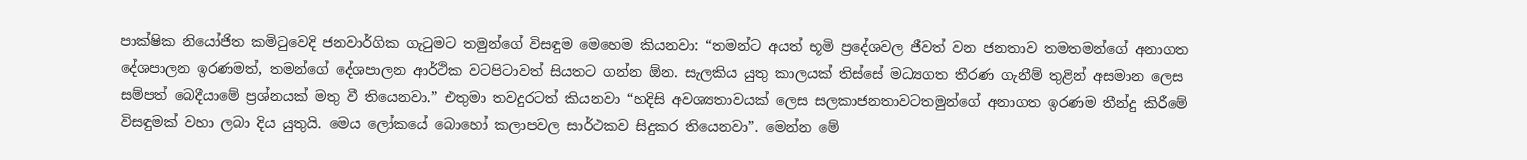පාක්ෂික නියෝජිත කමිටුවෙදි ජනවාර්ගික ගැටුමට තමුන්ගේ විසඳුම මෙහෙම කියනවා: “තමන්ට අයත් භූමි ප්‍රදේශවල ජීවත් වන ජනතාව තමතමන්ගේ අනාගත දේශපාලන ඉරණමත්, තමන්ගේ දේශපාලන ආර්ථික වටපිටාවත් සියතට ගන්න ඕන. සැලකිය යුතු කාලයක් තිස්සේ මධ්‍යගත තීරණ ගැනීම් තුළින් අසමාන ලෙස සම්පත් බෙදීයාමේ ප්‍රශ්නයක් මතු වී තියෙනවා.” එතුමා තවදුරටත් කියනවා “හදිසි අවශ්‍යතාවයක් ලෙස සලකාජනතාවටතමුන්ගේ අනාගත ඉරණම තීන්දු කිරීමේ විසඳුමක් වහා ලබා දිය යුතුයි. මෙය ලෝකයේ බොහෝ කලාපවල සාර්ථකව සිදුකර තියෙනවා”. මෙන්න මේ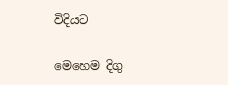විදියට

මෙහෙම දිගු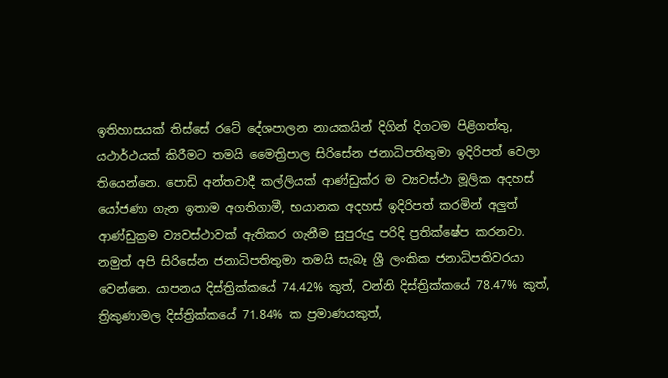ඉතිහාසයක් තිස්සේ රටේ දේශපාලන නායකයින් දිගින් දිගටම පිළිගත්තු, යථාර්ථයක් කිරීමට තමයි මෛත්‍රිපාල සිරිසේන ජනාධිපතිතුමා ඉදිරිපත් වෙලා තියෙන්නෙ. පොඩි අන්තවාදී කල්ලියක් ආණ්ඩුක්ර ම ව්‍යවස්ථා මූලික අදහස් යෝජණා ගැන ඉතාම අගතිගාමී, භයානක අදහස් ඉදිරිපත් කරමින් අලුත් ආණ්ඩුක්‍රම ව්‍යවස්ථාවක් ඇතිකර ගැනීම සුපුරුදු පරිදි ප්‍රතික්ෂේප කරනවා. නමුත් අපි සිරිසේන ජනාධිපතිතුමා තමයි සැබෑ ශ්‍රී ලංකික ජනාධිපතිවරයා වෙන්නෙ. යාපනය දිස්ත්‍රික්කයේ 74.42% කුත්, වන්නි දිස්ත්‍රික්කයේ 78.47% කුත්, ත්‍රිකුණාමල දිස්ත්‍රික්කයේ 71.84% ක ප්‍රමාණයකුත්,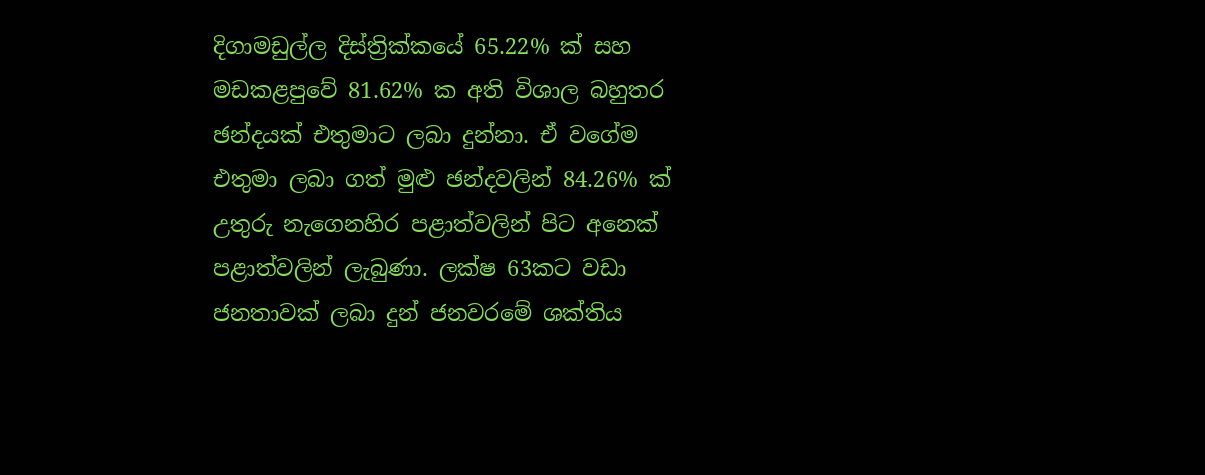දිගාමඩුල්ල දිස්ත්‍රික්කයේ 65.22% ක් සහ මඩකළපුවේ 81.62% ක අති විශාල බහුතර ඡන්දයක් එතුමාට ලබා දුන්නා. ඒ වගේම එතුමා ලබා ගත් මුළු ඡන්දවලින් 84.26% ක් උතුරු නැගෙනහිර පළාත්වලින් පිට අනෙක් පළාත්වලින් ලැබුණා. ලක්ෂ 63කට වඩා ජනතාවක් ලබා දුන් ජනවරමේ ශක්තිය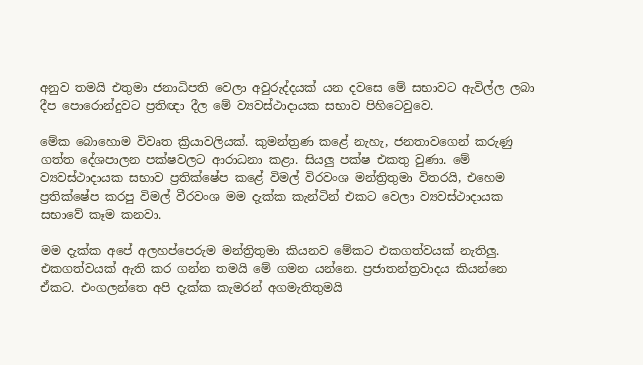අනුව තමයි එතුමා ජනාධිපති වෙලා අවුරුද්දයක් යන දවසෙ මේ සභාවට ඇවිල්ල ලබා දීප පොරොන්දුවට ප්‍රතිඥා දීල මේ ව්‍යවස්ථාදායක සභාව පිහිටෙවුවෙ.

මේක බොහොම විවෘත ක්‍රියාවලියක්. කුමන්ත්‍රණ කළේ නැහැ, ජනතාවගෙන් කරුණු ගත්ත දේශපාලන පක්ෂවලට ආරාධනා කළා. සියලු පක්ෂ එකතු වුණා. මේ ව්‍යවස්ථාදායක සභාව ප්‍රතික්ෂේප කළේ විමල් විරවංශ මන්ත්‍රිතුමා විතරයි, එහෙම ප්‍රතික්ෂේප කරපු විමල් වීරවංශ මම දැක්ක කැන්ටින් එකට වෙලා ව්‍යවස්ථාදායක සභාවේ කෑම කනවා.

මම දැක්ක අපේ අලහප්පෙරුම මන්ත්‍රිතුමා කියනව මේකට එකගත්වයක් නැතිලු. එකගත්වයක් ඇති කර ගන්න තමයි මේ ගමන යන්නෙ. ප්‍රජාතන්ත්‍රවාදය කියන්නෙ ඒකට. එංගලන්තෙ අපි දැක්ක කැමරන් අගමැතිතුමයි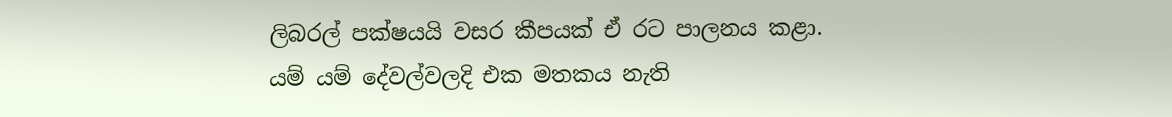ලිබරල් පක්ෂයයි වසර කීපයක් ඒ රට පාලනය කළා. යම් යම් දේවල්වලදි එක මතකය නැති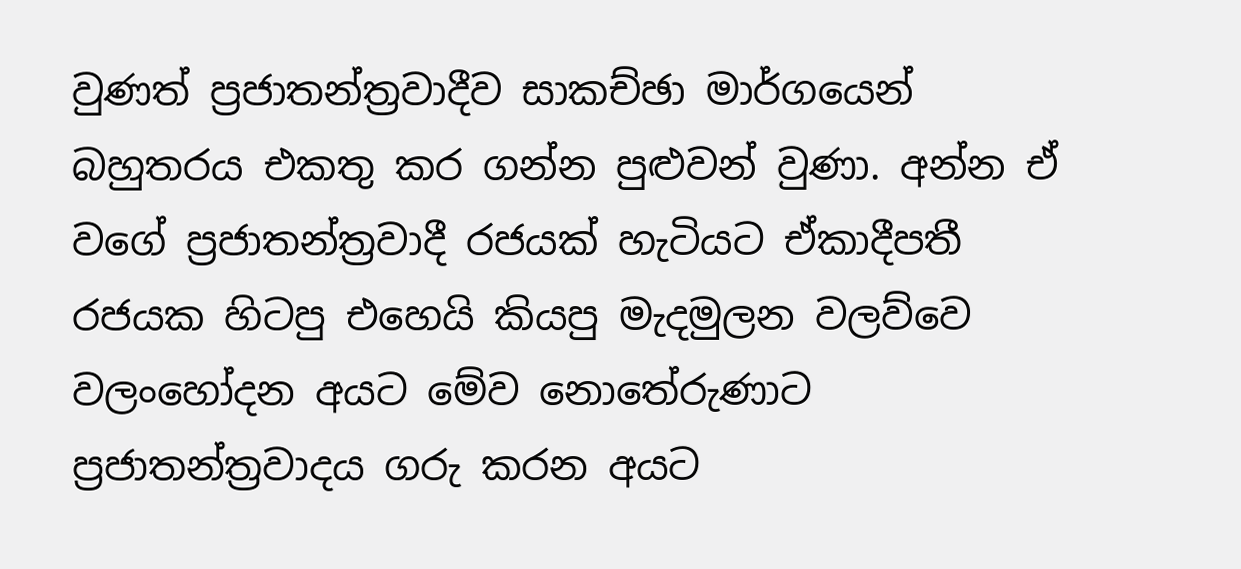වුණත් ප්‍රජාතන්ත්‍රවාදීව සාකච්ඡා මාර්ගයෙන් බහුතරය එකතු කර ගන්න පුළුවන් වුණා. අන්න ඒ වගේ ප්‍රජාතන්ත්‍රවාදී රජයක් හැටියට ඒකාදීපතී රජයක හිටපු එහෙයි කියපු මැදමුලන වලව්වෙ වලංහෝදන අයට මේව නොතේරුණාට ප්‍රජාතන්ත්‍රවාදය ගරු කරන අයට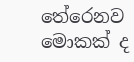තේරෙනව මොකක් ද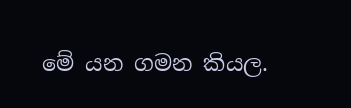මේ යන ගමන කියල.